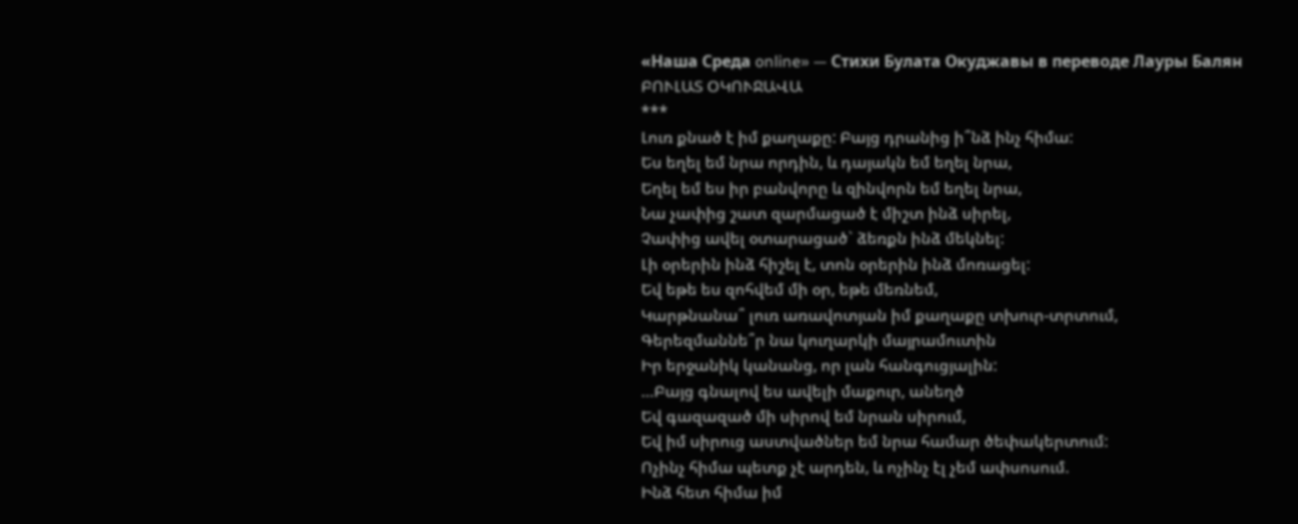«Наша Среда online» — Стихи Булата Окуджавы в переводе Лауры Балян
ԲՈՒԼԱՏ ՕԿՈՒՋԱՎԱ
***
Լուռ քնած է իմ քաղաքը: Բայց դրանից ի՞նձ ինչ հիմա:
Ես եղել եմ նրա որդին, և դայակն եմ եղել նրա,
Եղել եմ ես իր բանվորը և զինվորն եմ եղել նրա,
Նա չափից շատ զարմացած է միշտ ինձ սիրել,
Չափից ավել օտարացած` ձեռքն ինձ մեկնել:
Լի օրերին ինձ հիշել է, տոն օրերին ինձ մոռացել:
Եվ եթե ես զոհվեմ մի օր, եթե մեռնեմ,
Կարթնանա՞ լուռ առավոտյան իմ քաղաքը տխուր-տրտում,
Գերեզմաննե՞ր նա կուղարկի մայրամուտին
Իր երջանիկ կանանց, որ լան հանգուցյալին:
…Բայց գնալով ես ավելի մաքուր, անեղծ
Եվ գազազած մի սիրով եմ նրան սիրում,
Եվ իմ սիրուց աստվածներ եմ նրա համար ծեփակերտում:
Ոչինչ հիմա պետք չէ արդեն, և ոչինչ էլ չեմ ափսոսում.
Ինձ հետ հիմա իմ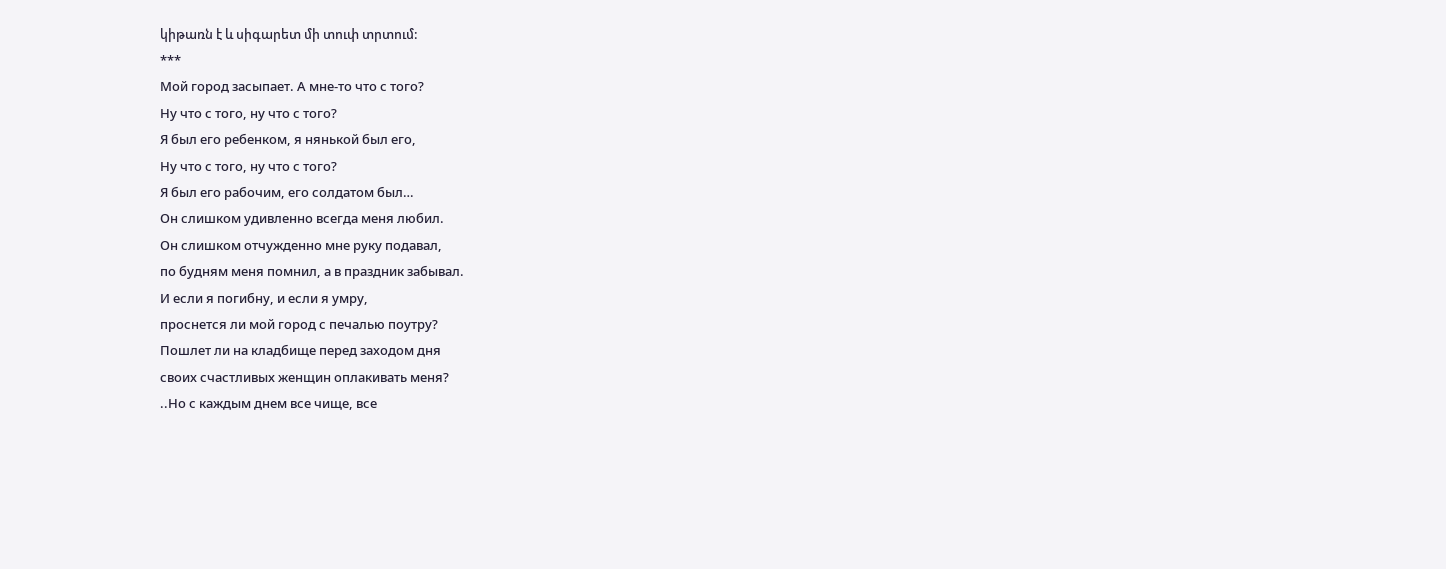կիթառն է և սիգարետ մի տուփ տրտում:
***
Мой город засыпает. А мне-то что с того?
Ну что с того, ну что с того?
Я был его ребенком, я нянькой был его,
Ну что с того, ну что с того?
Я был его рабочим, его солдатом был…
Он слишком удивленно всегда меня любил.
Он слишком отчужденно мне руку подавал,
по будням меня помнил, а в праздник забывал.
И если я погибну, и если я умру,
проснется ли мой город с печалью поутру?
Пошлет ли на кладбище перед заходом дня
своих счастливых женщин оплакивать меня?
..Но с каждым днем все чище, все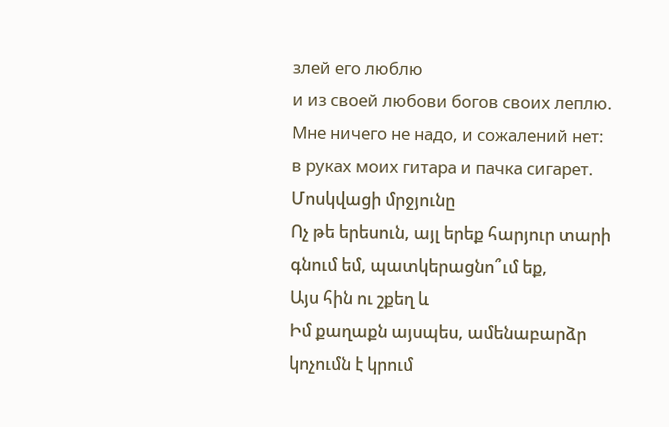злей его люблю
и из своей любови богов своих леплю.
Мне ничего не надо, и сожалений нет:
в руках моих гитара и пачка сигарет.
Մոսկվացի մրջյունը
Ոչ թե երեսուն, այլ երեք հարյուր տարի գնում եմ, պատկերացնո՞ւմ եք,
Այս հին ու շքեղ և
Իմ քաղաքն այսպես, ամենաբարձր կոչումն է կրում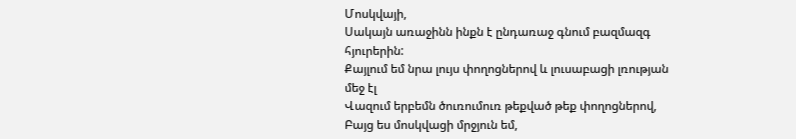Մոսկվայի,
Սակայն առաջինն ինքն է ընդառաջ գնում բազմազգ հյուրերին:
Քայլում եմ նրա լույս փողոցներով և լուսաբացի լռության մեջ էլ
Վազում երբեմն ծուռումուռ թեքված թեք փողոցներով,
Բայց ես մոսկվացի մրջյուն եմ,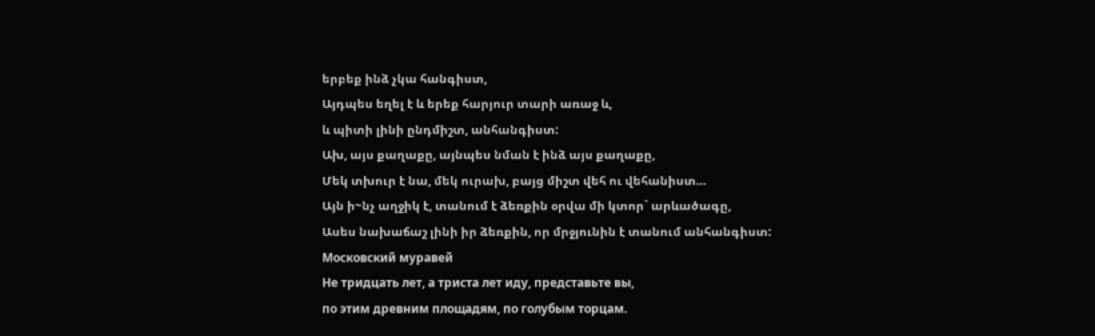երբեք ինձ չկա հանգիստ,
Այդպես եղել է և երեք հարյուր տարի առաջ և,
և պիտի լինի ընդմիշտ, անհանգիստ:
Ախ, այս քաղաքը, այնպես նման է ինձ այս քաղաքը,
Մեկ տխուր է նա, մեկ ուրախ, բայց միշտ վեհ ու վեհանիստ…
Այն ի~նչ աղջիկ է, տանում է ձեռքին օրվա մի կտոր` արևածագը,
Ասես նախաճաշ լինի իր ձեռքին, որ մրջյունին է տանում անհանգիստ:
Московский муравей
Не тридцать лет, а триста лет иду, представьте вы,
по этим древним площадям, по голубым торцам.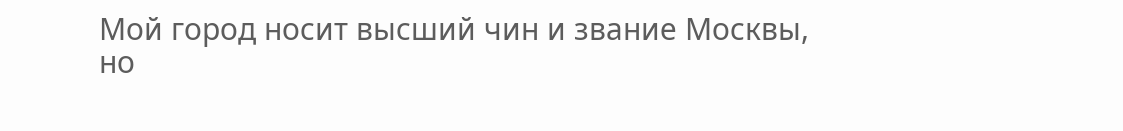Мой город носит высший чин и звание Москвы,
но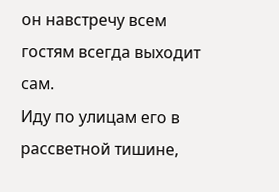он навстречу всем гостям всегда выходит сам.
Иду по улицам его в рассветной тишине,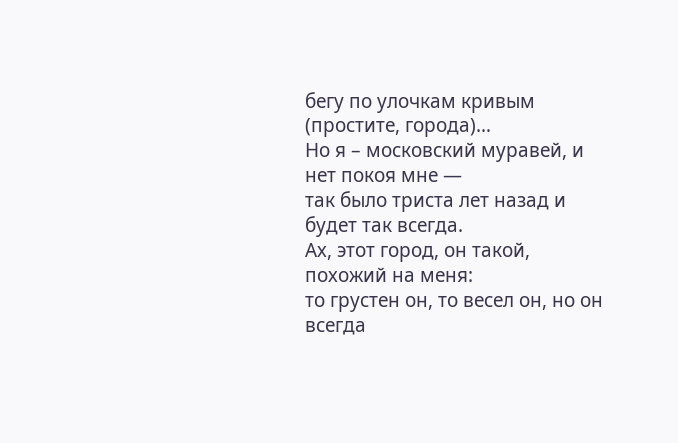бегу по улочкам кривым (простите, города)…
Но я – московский муравей, и нет покоя мне —
так было триста лет назад и будет так всегда.
Ах, этот город, он такой, похожий на меня:
то грустен он, то весел он, но он всегда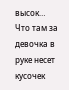высок…
Что там за девочка в руке несет кусочек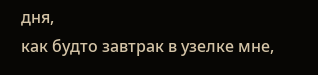дня,
как будто завтрак в узелке мне,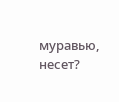муравью, несет?